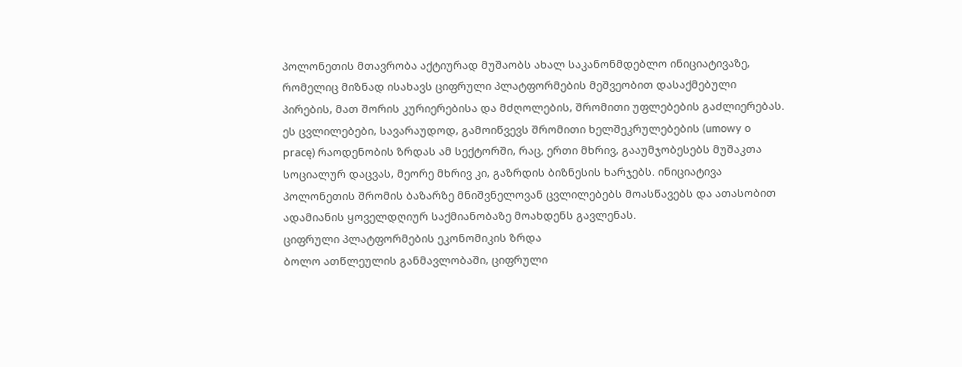პოლონეთის მთავრობა აქტიურად მუშაობს ახალ საკანონმდებლო ინიციატივაზე, რომელიც მიზნად ისახავს ციფრული პლატფორმების მეშვეობით დასაქმებული პირების, მათ შორის კურიერებისა და მძღოლების, შრომითი უფლებების გაძლიერებას. ეს ცვლილებები, სავარაუდოდ, გამოიწვევს შრომითი ხელშეკრულებების (umowy o pracę) რაოდენობის ზრდას ამ სექტორში, რაც, ერთი მხრივ, გააუმჯობესებს მუშაკთა სოციალურ დაცვას, მეორე მხრივ კი, გაზრდის ბიზნესის ხარჯებს. ინიციატივა პოლონეთის შრომის ბაზარზე მნიშვნელოვან ცვლილებებს მოასწავებს და ათასობით ადამიანის ყოველდღიურ საქმიანობაზე მოახდენს გავლენას.
ციფრული პლატფორმების ეკონომიკის ზრდა
ბოლო ათწლეულის განმავლობაში, ციფრული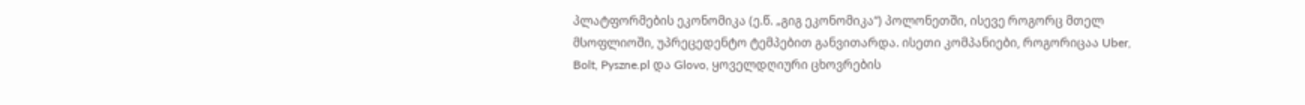პლატფორმების ეკონომიკა (ე.წ. „გიგ ეკონომიკა“) პოლონეთში, ისევე როგორც მთელ მსოფლიოში, უპრეცედენტო ტემპებით განვითარდა. ისეთი კომპანიები, როგორიცაა Uber, Bolt, Pyszne.pl და Glovo, ყოველდღიური ცხოვრების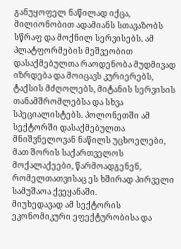განუყოფელ ნაწილად იქცა, მილიონობით ადამიანს სთავაზობს სწრაფ და მოქნილ სერვისებს. ამ პლატფორმების მეშვეობით დასაქმებულთა რაოდენობა მუდმივად იზრდება და მოიცავს კურიერებს, ტაქსის მძღოლებს, მიტანის სერვისის თანამშრომლებსა და სხვა სპეციალისტებს. პოლონეთში ამ სექტორში დასაქმებულთა მნიშვნელოვან ნაწილს უცხოელები, მათ შორის საქართველოს მოქალაქეები, წარმოადგენენ, რომელთათვისაც ეს ხშირად პირველი სამუშაოა ქვეყანაში.
მიუხედავად ამ სექტორის ეკონომიკური ეფექტურობისა და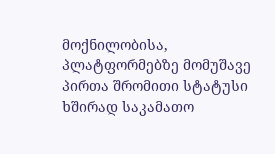მოქნილობისა, პლატფორმებზე მომუშავე პირთა შრომითი სტატუსი ხშირად საკამათო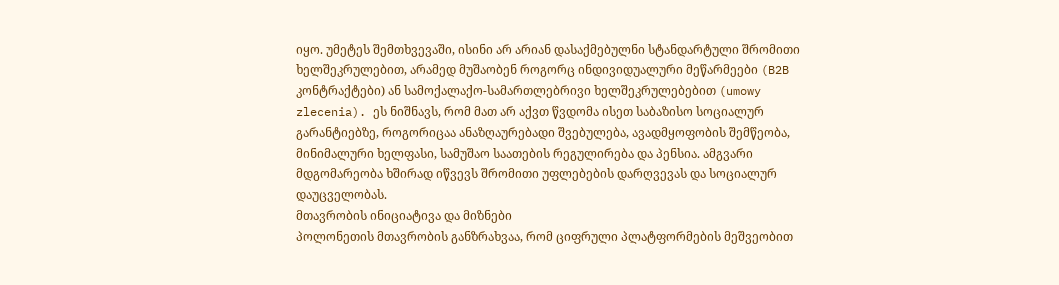იყო. უმეტეს შემთხვევაში, ისინი არ არიან დასაქმებულნი სტანდარტული შრომითი ხელშეკრულებით, არამედ მუშაობენ როგორც ინდივიდუალური მეწარმეები (B2B კონტრაქტები) ან სამოქალაქო-სამართლებრივი ხელშეკრულებებით (umowy zlecenia). ეს ნიშნავს, რომ მათ არ აქვთ წვდომა ისეთ საბაზისო სოციალურ გარანტიებზე, როგორიცაა ანაზღაურებადი შვებულება, ავადმყოფობის შემწეობა, მინიმალური ხელფასი, სამუშაო საათების რეგულირება და პენსია. ამგვარი მდგომარეობა ხშირად იწვევს შრომითი უფლებების დარღვევას და სოციალურ დაუცველობას.
მთავრობის ინიციატივა და მიზნები
პოლონეთის მთავრობის განზრახვაა, რომ ციფრული პლატფორმების მეშვეობით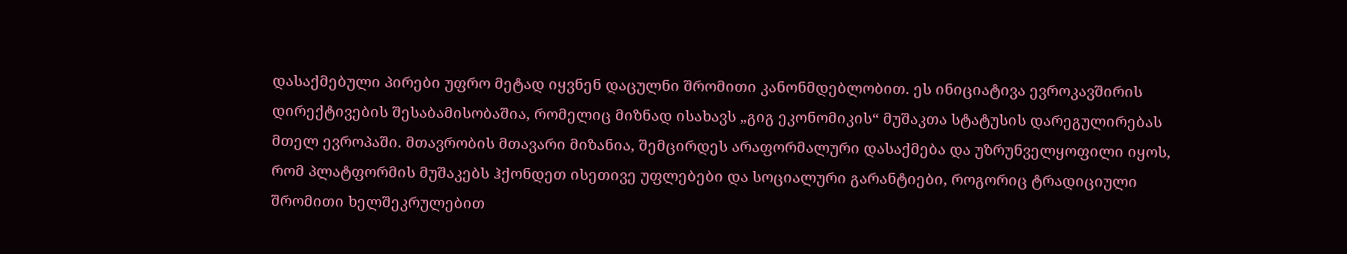დასაქმებული პირები უფრო მეტად იყვნენ დაცულნი შრომითი კანონმდებლობით. ეს ინიციატივა ევროკავშირის დირექტივების შესაბამისობაშია, რომელიც მიზნად ისახავს „გიგ ეკონომიკის“ მუშაკთა სტატუსის დარეგულირებას მთელ ევროპაში. მთავრობის მთავარი მიზანია, შემცირდეს არაფორმალური დასაქმება და უზრუნველყოფილი იყოს, რომ პლატფორმის მუშაკებს ჰქონდეთ ისეთივე უფლებები და სოციალური გარანტიები, როგორიც ტრადიციული შრომითი ხელშეკრულებით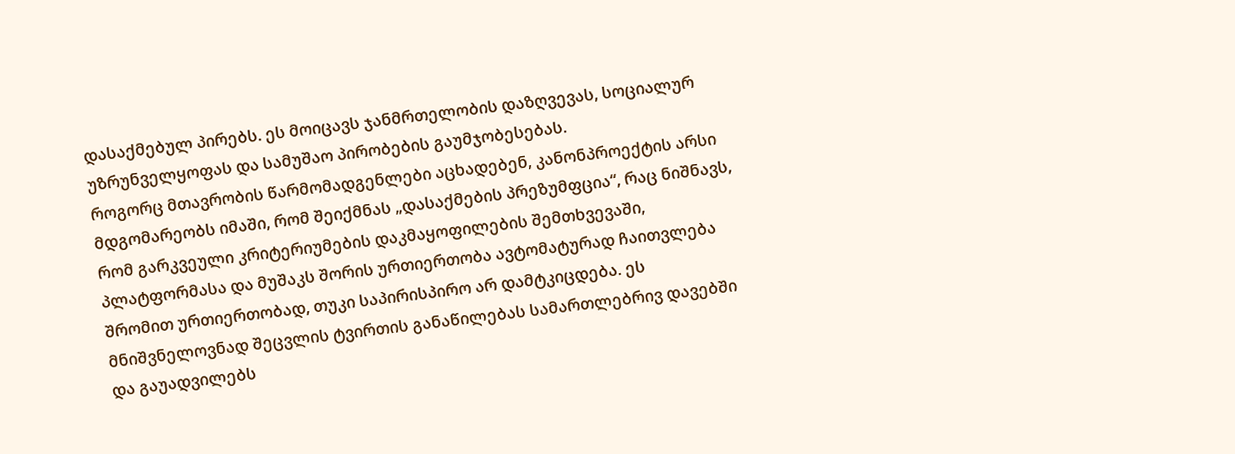დასაქმებულ პირებს. ეს მოიცავს ჯანმრთელობის დაზღვევას, სოციალურ უზრუნველყოფას და სამუშაო პირობების გაუმჯობესებას.
როგორც მთავრობის წარმომადგენლები აცხადებენ, კანონპროექტის არსი მდგომარეობს იმაში, რომ შეიქმნას „დასაქმების პრეზუმფცია“, რაც ნიშნავს, რომ გარკვეული კრიტერიუმების დაკმაყოფილების შემთხვევაში, პლატფორმასა და მუშაკს შორის ურთიერთობა ავტომატურად ჩაითვლება შრომით ურთიერთობად, თუკი საპირისპირო არ დამტკიცდება. ეს მნიშვნელოვნად შეცვლის ტვირთის განაწილებას სამართლებრივ დავებში და გაუადვილებს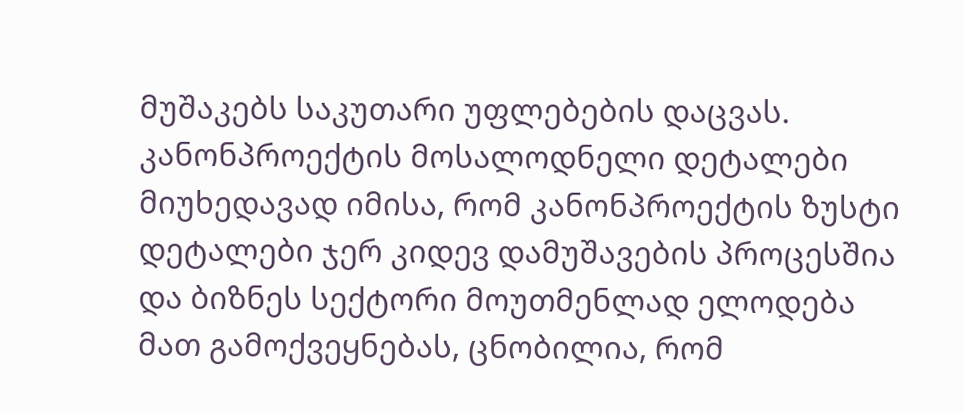მუშაკებს საკუთარი უფლებების დაცვას.
კანონპროექტის მოსალოდნელი დეტალები
მიუხედავად იმისა, რომ კანონპროექტის ზუსტი დეტალები ჯერ კიდევ დამუშავების პროცესშია და ბიზნეს სექტორი მოუთმენლად ელოდება მათ გამოქვეყნებას, ცნობილია, რომ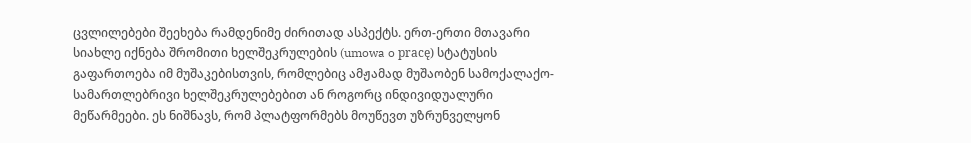ცვლილებები შეეხება რამდენიმე ძირითად ასპექტს. ერთ-ერთი მთავარი სიახლე იქნება შრომითი ხელშეკრულების (umowa o pracę) სტატუსის გაფართოება იმ მუშაკებისთვის, რომლებიც ამჟამად მუშაობენ სამოქალაქო-სამართლებრივი ხელშეკრულებებით ან როგორც ინდივიდუალური მეწარმეები. ეს ნიშნავს, რომ პლატფორმებს მოუწევთ უზრუნველყონ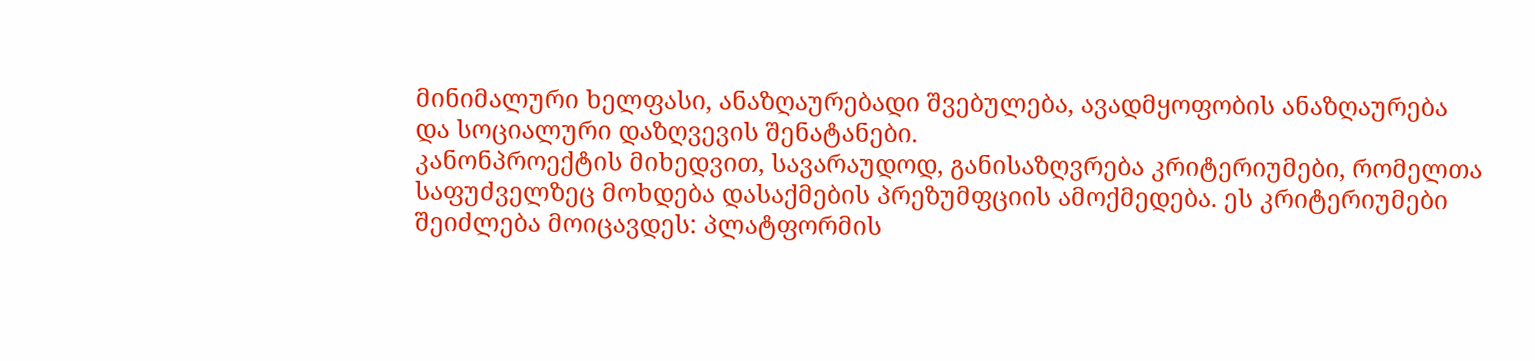მინიმალური ხელფასი, ანაზღაურებადი შვებულება, ავადმყოფობის ანაზღაურება და სოციალური დაზღვევის შენატანები.
კანონპროექტის მიხედვით, სავარაუდოდ, განისაზღვრება კრიტერიუმები, რომელთა საფუძველზეც მოხდება დასაქმების პრეზუმფციის ამოქმედება. ეს კრიტერიუმები შეიძლება მოიცავდეს: პლატფორმის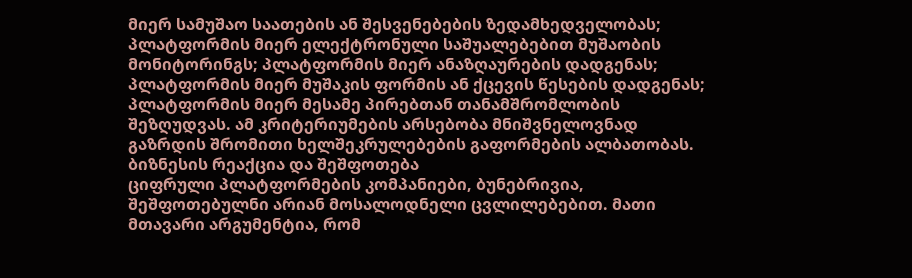მიერ სამუშაო საათების ან შესვენებების ზედამხედველობას; პლატფორმის მიერ ელექტრონული საშუალებებით მუშაობის მონიტორინგს; პლატფორმის მიერ ანაზღაურების დადგენას; პლატფორმის მიერ მუშაკის ფორმის ან ქცევის წესების დადგენას; პლატფორმის მიერ მესამე პირებთან თანამშრომლობის შეზღუდვას. ამ კრიტერიუმების არსებობა მნიშვნელოვნად გაზრდის შრომითი ხელშეკრულებების გაფორმების ალბათობას.
ბიზნესის რეაქცია და შეშფოთება
ციფრული პლატფორმების კომპანიები, ბუნებრივია, შეშფოთებულნი არიან მოსალოდნელი ცვლილებებით. მათი მთავარი არგუმენტია, რომ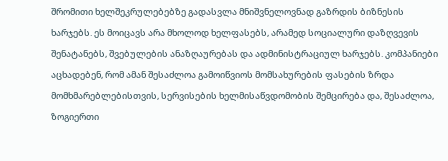შრომითი ხელშეკრულებებზე გადასვლა მნიშვნელოვნად გაზრდის ბიზნესის ხარჯებს. ეს მოიცავს არა მხოლოდ ხელფასებს, არამედ სოციალური დაზღვევის შენატანებს, შვებულების ანაზღაურებას და ადმინისტრაციულ ხარჯებს. კომპანიები აცხადებენ, რომ ამან შესაძლოა გამოიწვიოს მომსახურების ფასების ზრდა მომხმარებლებისთვის, სერვისების ხელმისაწვდომობის შემცირება და, შესაძლოა, ზოგიერთი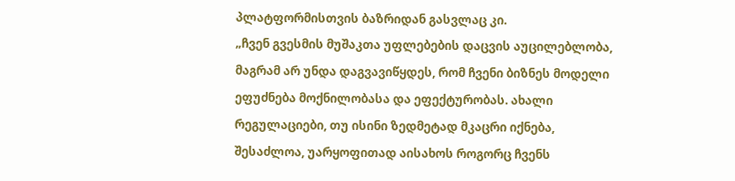პლატფორმისთვის ბაზრიდან გასვლაც კი.
„ჩვენ გვესმის მუშაკთა უფლებების დაცვის აუცილებლობა, მაგრამ არ უნდა დაგვავიწყდეს, რომ ჩვენი ბიზნეს მოდელი ეფუძნება მოქნილობასა და ეფექტურობას. ახალი რეგულაციები, თუ ისინი ზედმეტად მკაცრი იქნება, შესაძლოა, უარყოფითად აისახოს როგორც ჩვენს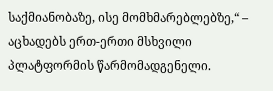საქმიანობაზე, ისე მომხმარებლებზე,“ – აცხადებს ერთ-ერთი მსხვილი პლატფორმის წარმომადგენელი.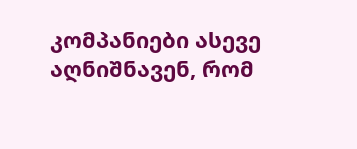კომპანიები ასევე აღნიშნავენ, რომ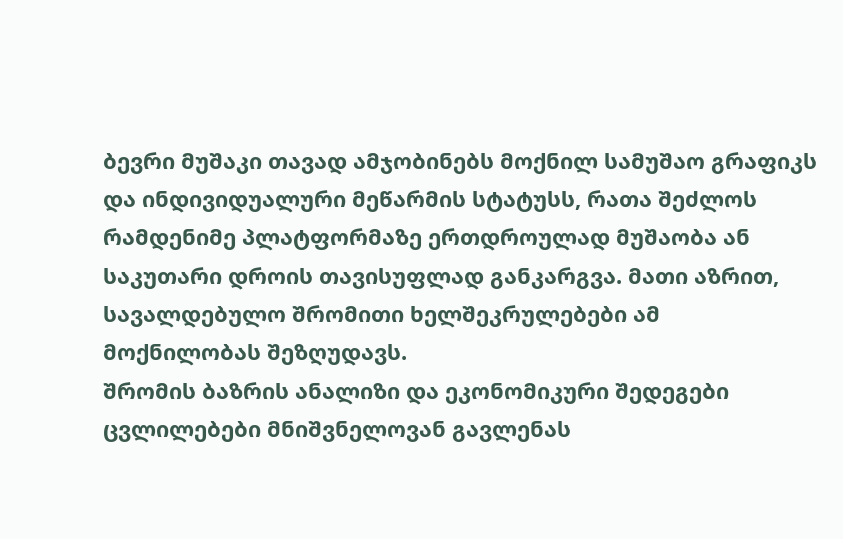ბევრი მუშაკი თავად ამჯობინებს მოქნილ სამუშაო გრაფიკს და ინდივიდუალური მეწარმის სტატუსს, რათა შეძლოს რამდენიმე პლატფორმაზე ერთდროულად მუშაობა ან საკუთარი დროის თავისუფლად განკარგვა. მათი აზრით, სავალდებულო შრომითი ხელშეკრულებები ამ მოქნილობას შეზღუდავს.
შრომის ბაზრის ანალიზი და ეკონომიკური შედეგები
ცვლილებები მნიშვნელოვან გავლენას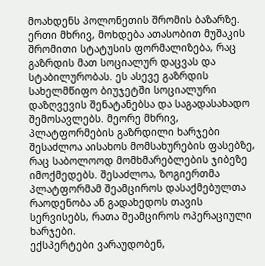მოახდენს პოლონეთის შრომის ბაზარზე. ერთი მხრივ, მოხდება ათასობით მუშაკის შრომითი სტატუსის ფორმალიზება, რაც გაზრდის მათ სოციალურ დაცვას და სტაბილურობას. ეს ასევე გაზრდის სახელმწიფო ბიუჯეტში სოციალური დაზღვევის შენატანებსა და საგადასახადო შემოსავლებს. მეორე მხრივ, პლატფორმების გაზრდილი ხარჯები შესაძლოა აისახოს მომსახურების ფასებზე, რაც საბოლოოდ მომხმარებლების ჯიბეზე იმოქმედებს. შესაძლოა, ზოგიერთმა პლატფორმამ შეამციროს დასაქმებულთა რაოდენობა ან გადახედოს თავის სერვისებს, რათა შეამციროს ოპერაციული ხარჯები.
ექსპერტები ვარაუდობენ,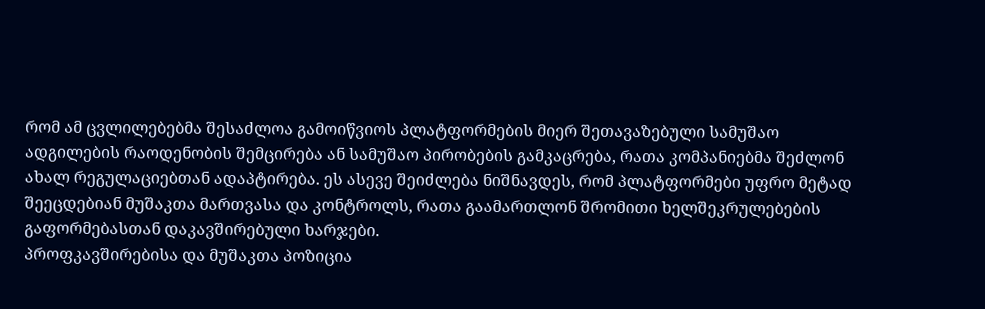რომ ამ ცვლილებებმა შესაძლოა გამოიწვიოს პლატფორმების მიერ შეთავაზებული სამუშაო ადგილების რაოდენობის შემცირება ან სამუშაო პირობების გამკაცრება, რათა კომპანიებმა შეძლონ ახალ რეგულაციებთან ადაპტირება. ეს ასევე შეიძლება ნიშნავდეს, რომ პლატფორმები უფრო მეტად შეეცდებიან მუშაკთა მართვასა და კონტროლს, რათა გაამართლონ შრომითი ხელშეკრულებების გაფორმებასთან დაკავშირებული ხარჯები.
პროფკავშირებისა და მუშაკთა პოზიცია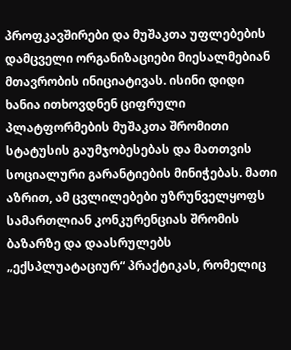პროფკავშირები და მუშაკთა უფლებების დამცველი ორგანიზაციები მიესალმებიან მთავრობის ინიციატივას. ისინი დიდი ხანია ითხოვდნენ ციფრული პლატფორმების მუშაკთა შრომითი სტატუსის გაუმჯობესებას და მათთვის სოციალური გარანტიების მინიჭებას. მათი აზრით, ამ ცვლილებები უზრუნველყოფს სამართლიან კონკურენციას შრომის ბაზარზე და დაასრულებს „ექსპლუატაციურ“ პრაქტიკას, რომელიც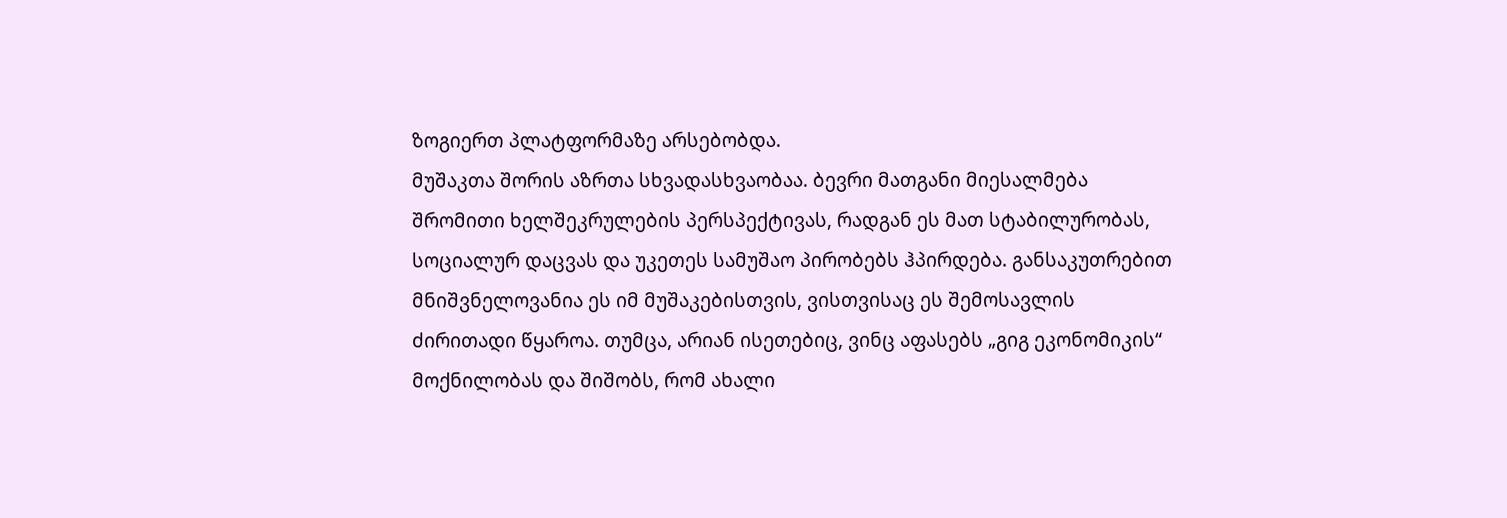ზოგიერთ პლატფორმაზე არსებობდა.
მუშაკთა შორის აზრთა სხვადასხვაობაა. ბევრი მათგანი მიესალმება შრომითი ხელშეკრულების პერსპექტივას, რადგან ეს მათ სტაბილურობას, სოციალურ დაცვას და უკეთეს სამუშაო პირობებს ჰპირდება. განსაკუთრებით მნიშვნელოვანია ეს იმ მუშაკებისთვის, ვისთვისაც ეს შემოსავლის ძირითადი წყაროა. თუმცა, არიან ისეთებიც, ვინც აფასებს „გიგ ეკონომიკის“ მოქნილობას და შიშობს, რომ ახალი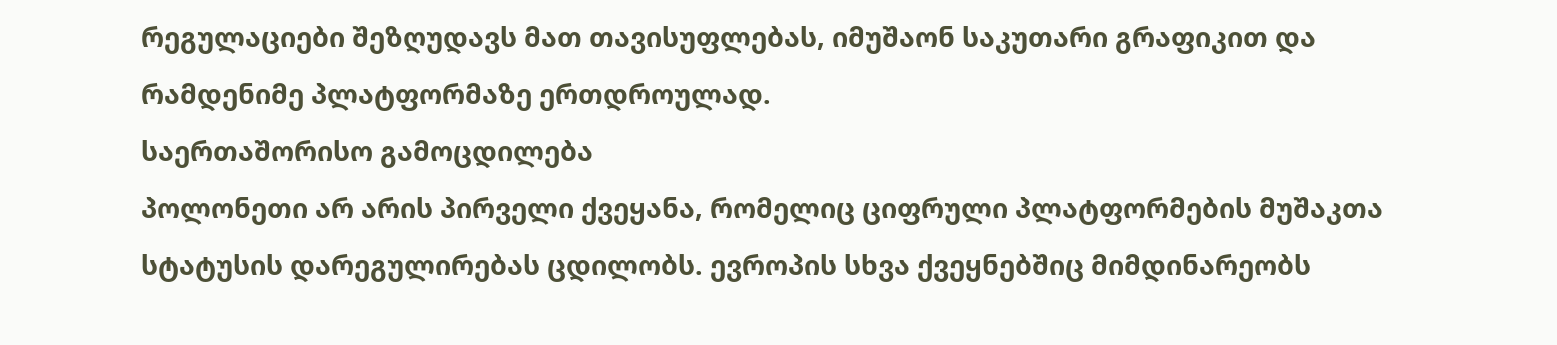რეგულაციები შეზღუდავს მათ თავისუფლებას, იმუშაონ საკუთარი გრაფიკით და რამდენიმე პლატფორმაზე ერთდროულად.
საერთაშორისო გამოცდილება
პოლონეთი არ არის პირველი ქვეყანა, რომელიც ციფრული პლატფორმების მუშაკთა სტატუსის დარეგულირებას ცდილობს. ევროპის სხვა ქვეყნებშიც მიმდინარეობს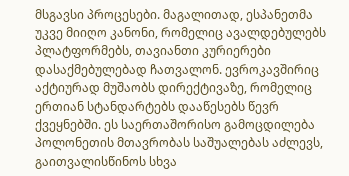მსგავსი პროცესები. მაგალითად, ესპანეთმა უკვე მიიღო კანონი, რომელიც ავალდებულებს პლატფორმებს, თავიანთი კურიერები დასაქმებულებად ჩათვალონ. ევროკავშირიც აქტიურად მუშაობს დირექტივაზე, რომელიც ერთიან სტანდარტებს დააწესებს წევრ ქვეყნებში. ეს საერთაშორისო გამოცდილება პოლონეთის მთავრობას საშუალებას აძლევს, გაითვალისწინოს სხვა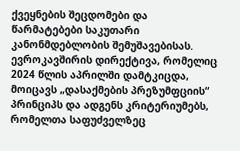ქვეყნების შეცდომები და წარმატებები საკუთარი კანონმდებლობის შემუშავებისას.
ევროკავშირის დირექტივა, რომელიც 2024 წლის აპრილში დამტკიცდა, მოიცავს „დასაქმების პრეზუმფციის“ პრინციპს და ადგენს კრიტერიუმებს, რომელთა საფუძველზეც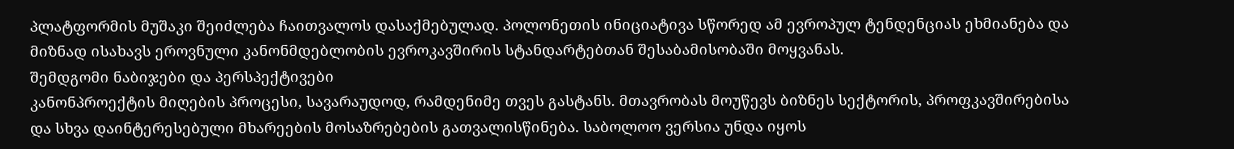პლატფორმის მუშაკი შეიძლება ჩაითვალოს დასაქმებულად. პოლონეთის ინიციატივა სწორედ ამ ევროპულ ტენდენციას ეხმიანება და მიზნად ისახავს ეროვნული კანონმდებლობის ევროკავშირის სტანდარტებთან შესაბამისობაში მოყვანას.
შემდგომი ნაბიჯები და პერსპექტივები
კანონპროექტის მიღების პროცესი, სავარაუდოდ, რამდენიმე თვეს გასტანს. მთავრობას მოუწევს ბიზნეს სექტორის, პროფკავშირებისა და სხვა დაინტერესებული მხარეების მოსაზრებების გათვალისწინება. საბოლოო ვერსია უნდა იყოს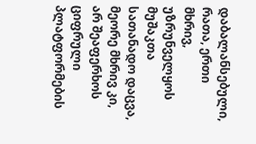დაბალანსებული, რათა, ერთი მხრივ, უზრუნველყოს მუშაკთა სათანადო დაცვა, მეორე მხრივ კი, არ შეაფერხოს ციფრული პლატფორმების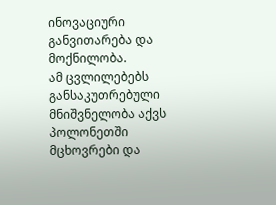ინოვაციური განვითარება და მოქნილობა.
ამ ცვლილებებს განსაკუთრებული მნიშვნელობა აქვს პოლონეთში მცხოვრები და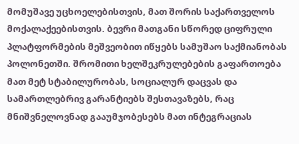მომუშავე უცხოელებისთვის, მათ შორის საქართველოს მოქალაქეებისთვის. ბევრი მათგანი სწორედ ციფრული პლატფორმების მეშვეობით იწყებს სამუშაო საქმიანობას პოლონეთში. შრომითი ხელშეკრულებების გაფართოება მათ მეტ სტაბილურობას, სოციალურ დაცვას და სამართლებრივ გარანტიებს შესთავაზებს, რაც მნიშვნელოვნად გააუმჯობესებს მათ ინტეგრაციას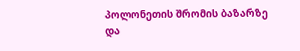პოლონეთის შრომის ბაზარზე და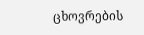ცხოვრების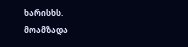ხარისხს.
მოამზადა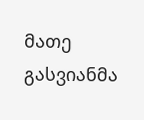მათე გასვიანმა